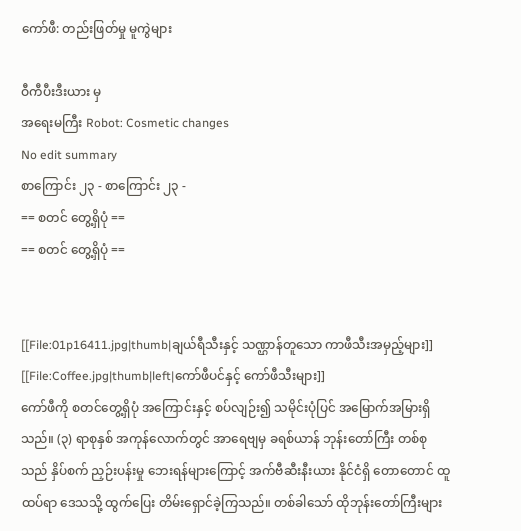ကော်ဖီ: တည်းဖြတ်မှု မူကွဲများ

ဝီကီပီးဒီးယား မှ
အရေးမကြီး Robot: Cosmetic changes
No edit summary
စာကြောင်း ၂၃ - စာကြောင်း ၂၃ -
== စတင် တွေ့ရှိပုံ ==
== စတင် တွေ့ရှိပုံ ==


[[File:01p16411.jpg|thumb|ချယ်ရီသီးနှင့် သဏ္ဌာန်တူသော ကာဖီသီးအမှည့်များ]]
[[File:Coffee.jpg|thumb|left|ကော်ဖီပင်နှင့် ကော်ဖီသီးများ]]
ကော်ဖီကို စတင်တွေ့ရှိပုံ အကြောင်းနှင့် စပ်လျဉ်း၍ သမိုင်းပုံပြင် အမြောက်အမြားရှိသည်။ (၃) ရာစုနှစ် အကုန်လောက်တွင် အာရေဗျမှ ခရစ်ယာန် ဘုန်းတော်ကြီး တစ်စုသည် နှိပ်စက် ညှဉ်းပန်းမှု ဘေးရန်များကြောင့် အက်ဗီဆီးနီးယား နိုင်ငံရှိ တောတောင် ထူထပ်ရာ ဒေသသို့ ထွက်ပြေး တိမ်းရှောင်ခဲ့ကြသည်။ တစ်ခါသော် ထိုဘုန်းတော်ကြီးများ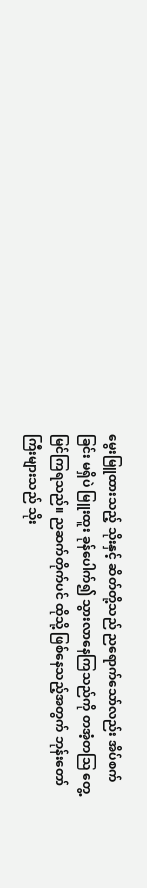မွေးမြူထားသည့် သိုးနှင့် ဆိတ်တို့သည် ညရောက်သော်လည်း အိပ်စက်ခြင်း မရှိပဲ မြူးထူး ခုန်ပေါက်၍ သွားလာနေကြသည်ကို တအံ့တဩ တွေ့မြင်ကြရသည်။ ညဆက်တိုက်ပင် ထိုသို့ ဖြစ်နေသည့်အတွက် ဘုန်းတော်ကြီးများသည် သိုး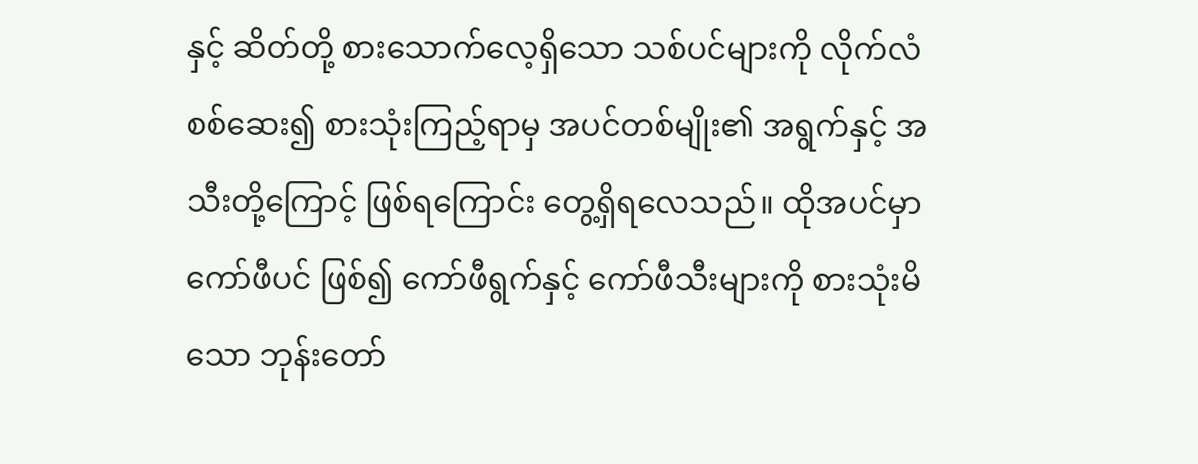နှင့် ဆိတ်တို့ စားသောက်လေ့ရှိသော သစ်ပင်များကို လိုက်လံ စစ်ဆေး၍ စားသုံးကြည့်ရာမှ အပင်တစ်မျိုး၏ အရွက်နှင့် အသီးတို့ကြောင့် ဖြစ်ရကြောင်း တွေ့ရှိရလေသည်။ ထိုအပင်မှာ ကော်ဖီပင် ဖြစ်၍ ကော်ဖီရွက်နှင့် ကော်ဖီသီးများကို စားသုံးမိသော ဘုန်းတော်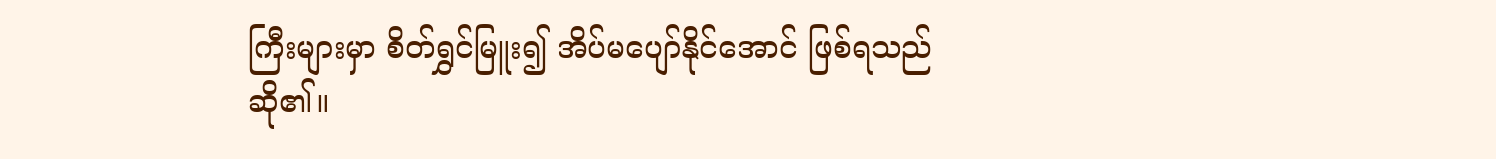ကြီးများမှာ စိတ်ရွှင်မြူး၍ အိပ်မပျော်နိုင်အောင် ဖြစ်ရသည်ဆို၏။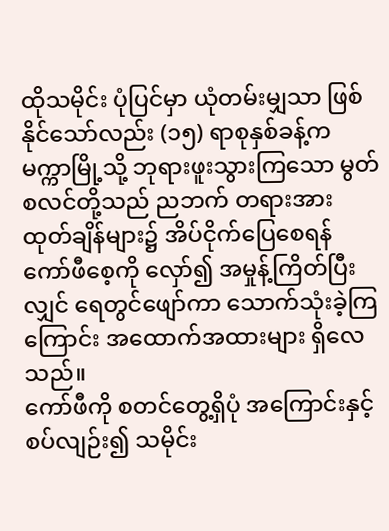ထိုသမိုင်း ပုံပြင်မှာ ယုံတမ်းမျှသာ ဖြစ်နိုင်သော်လည်း (၁၅) ရာစုနှစ်ခန့်က မက္ကာမြို့သို့ ဘုရားဖူးသွားကြသော မွတ်စလင်တို့သည် ညဘက် တရားအားထုတ်ချိန်များ၌ အိပ်ငိုက်ပြေစေရန် ကော်ဖီစေ့ကို လှော်၍ အမှုန့်ကြိတ်ပြီးလျှင် ရေတွင်ဖျော်ကာ သောက်သုံးခဲ့ကြကြောင်း အထောက်အထားများ ရှိလေသည်။
ကော်ဖီကို စတင်တွေ့ရှိပုံ အကြောင်းနှင့် စပ်လျဉ်း၍ သမိုင်း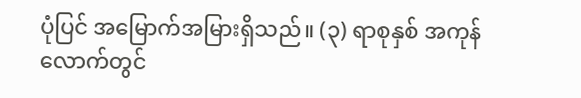ပုံပြင် အမြောက်အမြားရှိသည်။ (၃) ရာစုနှစ် အကုန်လောက်တွင်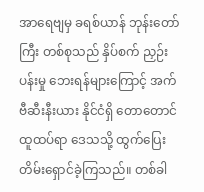အာရေဗျမှ ခရစ်ယာန် ဘုန်းတော်ကြီး တစ်စုသည် နှိပ်စက် ညှဉ်းပန်းမှု ဘေးရန်များကြောင့် အက်ဗီဆီးနီးယား နိုင်ငံရှိ တောတောင် ထူထပ်ရာ ဒေသသို့ ထွက်ပြေး တိမ်းရှောင်ခဲ့ကြသည်။ တစ်ခါ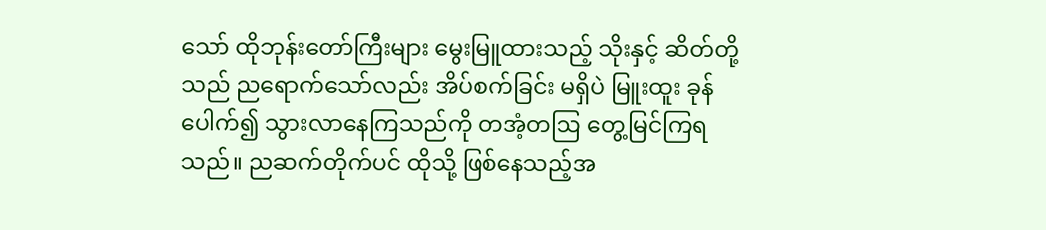သော် ထိုဘုန်းတော်ကြီးများ မွေးမြူထားသည့် သိုးနှင့် ဆိတ်တို့သည် ညရောက်သော်လည်း အိပ်စက်ခြင်း မရှိပဲ မြူးထူး ခုန်ပေါက်၍ သွားလာနေကြသည်ကို တအံ့တဩ တွေ့မြင်ကြရသည်။ ညဆက်တိုက်ပင် ထိုသို့ ဖြစ်နေသည့်အ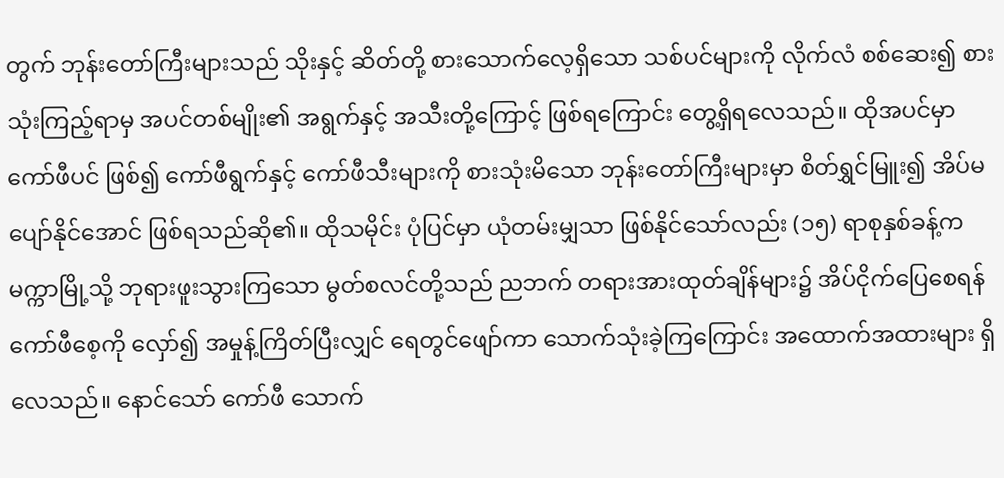တွက် ဘုန်းတော်ကြီးများသည် သိုးနှင့် ဆိတ်တို့ စားသောက်လေ့ရှိသော သစ်ပင်များကို လိုက်လံ စစ်ဆေး၍ စားသုံးကြည့်ရာမှ အပင်တစ်မျိုး၏ အရွက်နှင့် အသီးတို့ကြောင့် ဖြစ်ရကြောင်း တွေ့ရှိရလေသည်။ ထိုအပင်မှာ ကော်ဖီပင် ဖြစ်၍ ကော်ဖီရွက်နှင့် ကော်ဖီသီးများကို စားသုံးမိသော ဘုန်းတော်ကြီးများမှာ စိတ်ရွှင်မြူး၍ အိပ်မပျော်နိုင်အောင် ဖြစ်ရသည်ဆို၏။ ထိုသမိုင်း ပုံပြင်မှာ ယုံတမ်းမျှသာ ဖြစ်နိုင်သော်လည်း (၁၅) ရာစုနှစ်ခန့်က မက္ကာမြို့သို့ ဘုရားဖူးသွားကြသော မွတ်စလင်တို့သည် ညဘက် တရားအားထုတ်ချိန်များ၌ အိပ်ငိုက်ပြေစေရန် ကော်ဖီစေ့ကို လှော်၍ အမှုန့်ကြိတ်ပြီးလျှင် ရေတွင်ဖျော်ကာ သောက်သုံးခဲ့ကြကြောင်း အထောက်အထားများ ရှိလေသည်။ နောင်သော် ကော်ဖီ သောက်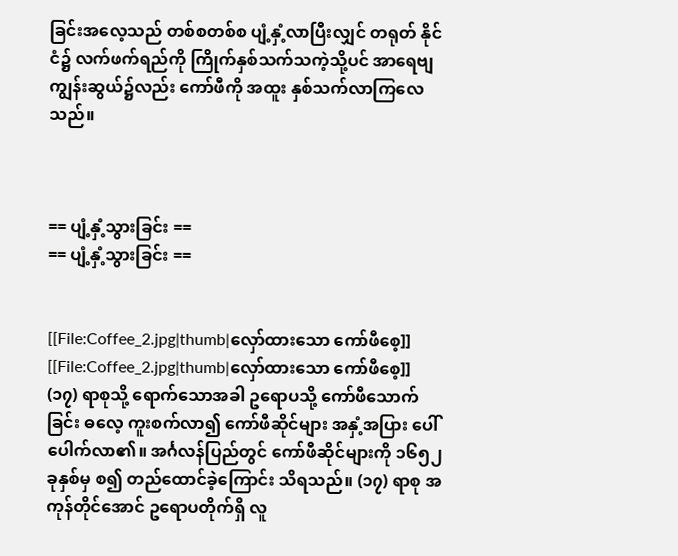ခြင်းအလေ့သည် တစ်စတစ်စ ပျံ့နှံ့လာပြီးလျှင် တရုတ် နိုင်ငံ၌ လက်ဖက်ရည်ကို ကြိုက်နှစ်သက်သကဲ့သို့ပင် အာရေဗျ ကျွန်းဆွယ်၌လည်း ကော်ဖီကို အထူး နှစ်သက်လာကြလေသည်။



== ပျံ့နှံ့သွားခြင်း ==
== ပျံ့နှံ့သွားခြင်း ==


[[File:Coffee_2.jpg|thumb|လှော်ထားသော ကော်ဖီစေ့]]
[[File:Coffee_2.jpg|thumb|လှော်ထားသော ကော်ဖီစေ့]]
(၁၇) ရာစုသို့ ရောက်သောအခါ ဥရောပသို့ ကော်ဖီသောက်ခြင်း ဓလေ့ ကူးစက်လာ၍ ကော်ဖီဆိုင်များ အနှံ့အပြား ပေါ်ပေါက်လာ၏။ အင်္ဂလန်ပြည်တွင် ကော်ဖီဆိုင်များကို ၁၆၅၂ ခုနှစ်မှ စ၍ တည်ထောင်ခဲ့ကြောင်း သိရသည်။ (၁၇) ရာစု အကုန်တိုင်အောင် ဥရောပတိုက်ရှိ လူ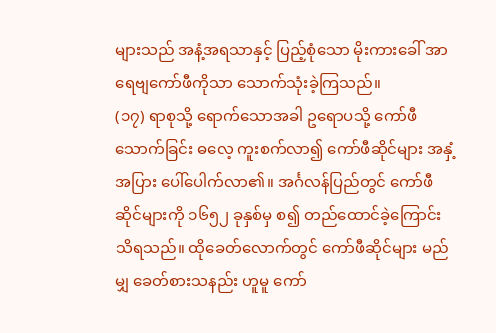များသည် အနံ့အရသာနှင့် ပြည့်စုံသော မိုးကားခေါ် အာရေဗျကော်ဖီကိုသာ သောက်သုံးခဲ့ကြသည်။
(၁၇) ရာစုသို့ ရောက်သောအခါ ဥရောပသို့ ကော်ဖီသောက်ခြင်း ဓလေ့ ကူးစက်လာ၍ ကော်ဖီဆိုင်များ အနှံ့အပြား ပေါ်ပေါက်လာ၏။ အင်္ဂလန်ပြည်တွင် ကော်ဖီဆိုင်များကို ၁၆၅၂ ခုနှစ်မှ စ၍ တည်ထောင်ခဲ့ကြောင်း သိရသည်။ ထိုခေတ်လောက်တွင် ကော်ဖီဆိုင်များ မည်မျှ ခေတ်စားသနည်း ဟူမူ ကော်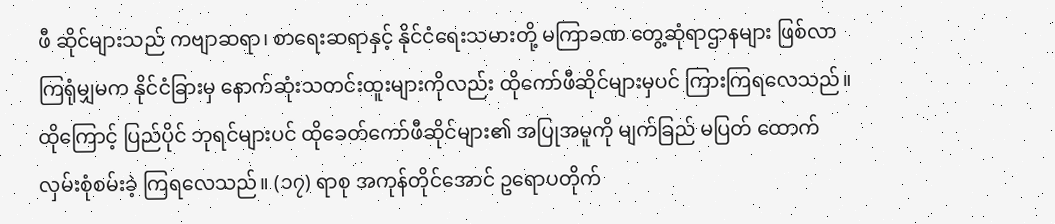ဖီ ဆိုင်များသည် ကဗျာဆရာ၊ စာရေးဆရာနှင့် နိုင်ငံရေးသမားတို့ မကြာခဏ တွေ့ဆုံရာဌာနများ ဖြစ်လာကြရုံမျှမက နိုင်ငံခြားမှ နောက်ဆုံးသတင်းထူးများကိုလည်း ထိုကော်ဖီဆိုင်များမှပင် ကြားကြရလေသည်။ ထိုကြောင့် ပြည်ပိုင် ဘုရင်များပင် ထိုခေတ်ကော်ဖီဆိုင်များ၏ အပြုအမူကို မျက်ခြည် မပြတ် ထောက်လှမ်းစုံစမ်းခဲ့ ကြရလေသည်။ (၁၇) ရာစု အကုန်တိုင်အောင် ဥရောပတိုက်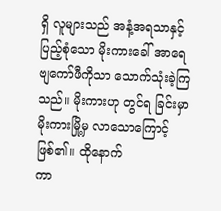ရှိ လူများသည် အနံ့အရသာနှင့် ပြည့်စုံသော မိုးကားခေါ် အာရေဗျကော်ဖီကိုသာ သောက်သုံးခဲ့ကြသည်။ မိုးကားဟု တွင်ရ ခြင်းမှာ မိုးကားမြို့မှ လာသောကြောင့် ဖြစ်၏။ ထိုနောက်
ကာ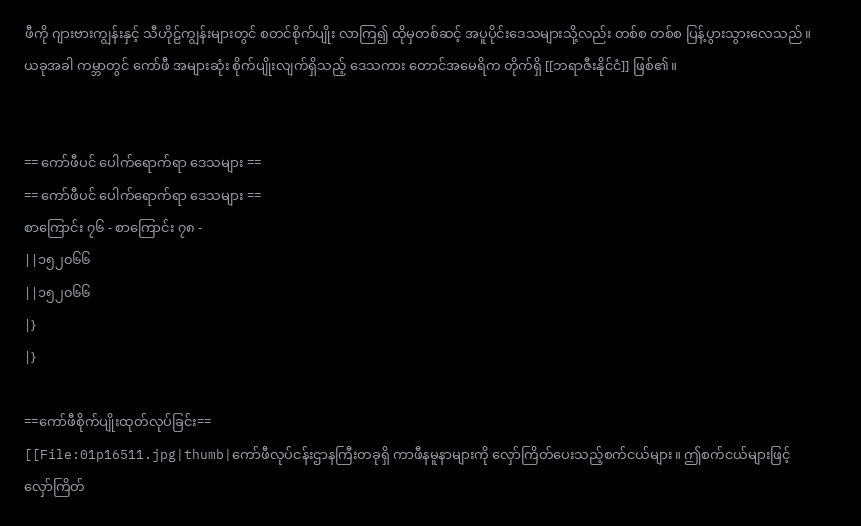ဖီကို ဂျားဗားကျွန်းနှင့် သီဟိုဠ်ကျွန်းများတွင် စတင်စိုက်ပျိုး လာကြ၍ ထိုမှတစ်ဆင့် အပူပိုင်းဒေသများသို့လည်း တစ်စ တစ်စ ပြန့်ပွားသွားလေသည်။ ယခုအခါ ကမ္ဘာတွင် ကော်ဖီ အများဆုံး စိုက်ပျိုးလျက်ရှိသည့် ဒေသကား တောင်အမေရိက တိုက်ရှိ [[ဘရာဇီးနိုင်ငံ]] ဖြစ်၏။


== ကော်ဖီပင် ပေါက်ရောက်ရာ ဒေသများ ==
== ကော်ဖီပင် ပေါက်ရောက်ရာ ဒေသများ ==
စာကြောင်း ၇၆ - စာကြောင်း ၇၈ -
||၁၅၂၀၆၆
||၁၅၂၀၆၆
|}
|}

==ကော်ဖီစိုက်ပျိုးထုတ်လုပ်ခြင်း==
[[File:01p16511.jpg|thumb|ကော်ဖီလုပ်ငန်းဌာနကြီးတခုရှိ ကာဖီနမူနာများကို လှော်ကြိတ်ပေးသည့်စက်ငယ်များ။ ဤစက်ငယ်များဖြင့် လှော်ကြိတ်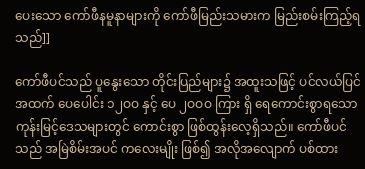ပေးသော ကော်ဖီနမူနာများကို ကော်ဖီမြည်းသမားက မြည်းစမ်းကြည့်ရသည်]]

ကော်ဖီပင်သည် ပူနွေးသော တိုင်းပြည်များ၌ အထူးသဖြင့် ပင်လယ်ပြင်အထက် ပေပေါင်း ၁၂ဝဝ နှင့် ပေ ၂ဝဝဝ ကြား ရှိ ရေကောင်းစွာရသော ကုန်းမြင့်ဒေသများတွင် ကောင်းစွာ ဖြစ်ထွန်းလေ့ရှိသည်။ ကော်ဖီပင်သည် အမြဲစိမ်းအပင် ကလေးမျိုး ဖြစ်၍ အလိုအလျောက် ပစ်ထား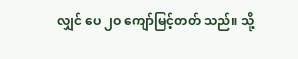လျှင် ပေ ၂ဝ ကျော်မြင့်တတ် သည်။ သို့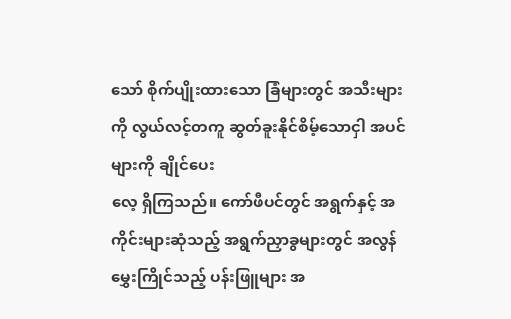သော် စိုက်ပျိုးထားသော ခြံများတွင် အသီးများကို လွယ်လင့်တကူ ဆွတ်ခူးနိုင်စိမ့်သောငှါ အပင်များကို ချိုင်ပေး
လေ့ ရှိကြသည်။ ကော်ဖီပင်တွင် အရွက်နှင့် အကိုင်းများဆုံသည့် အရွက်ညှာခွများတွင် အလွန်မွှေးကြိုင်သည့် ပန်းဖြူများ အ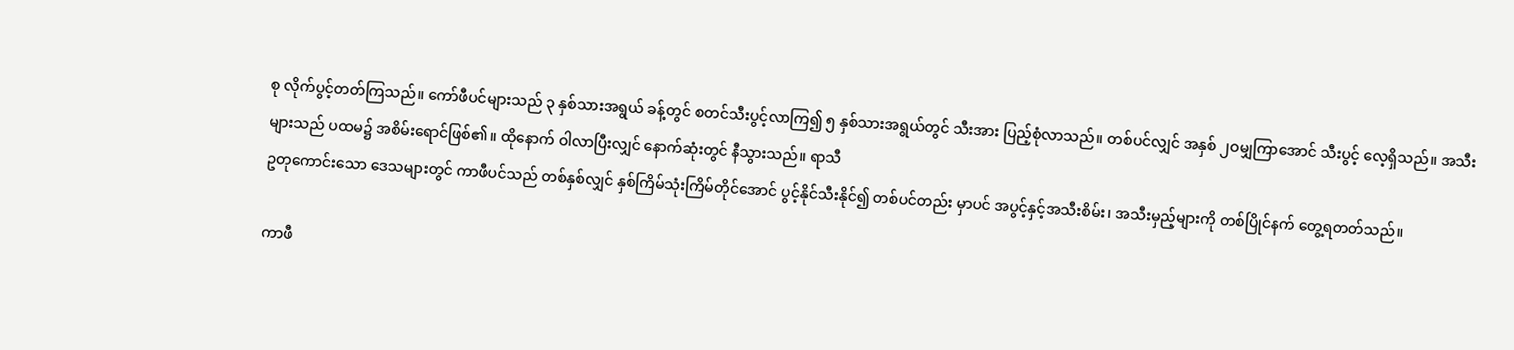စု လိုက်ပွင့်တတ်ကြသည်။ ကော်ဖီပင်များသည် ၃ နှစ်သားအရွယ် ခန့်တွင် စတင်သီးပွင့်လာကြ၍ ၅ နှစ်သားအရွယ်တွင် သီးအား ပြည့်စုံလာသည်။ တစ်ပင်လျှင် အနှစ် ၂ဝမျှကြာအောင် သီးပွင့် လေ့ရှိသည်။ အသီးများသည် ပထမ၌ အစိမ်းရောင်ဖြစ်၏။ ထိုနောက် ဝါလာပြီးလျှင် နောက်ဆုံးတွင် နီသွားသည်။ ရာသီ
ဥတုကောင်းသော ဒေသများတွင် ကာဖီပင်သည် တစ်နှစ်လျှင် နှစ်ကြိမ်သုံးကြိမ်တိုင်အောင် ပွင့်နိုင်သီးနိုင်၍ တစ်ပင်တည်း မှာပင် အပွင့်နှင့်အသီးစိမ်း၊ အသီးမှည့်များကို တစ်ပြိုင်နက် တွေ့ရတတ်သည်။

ကာဖီ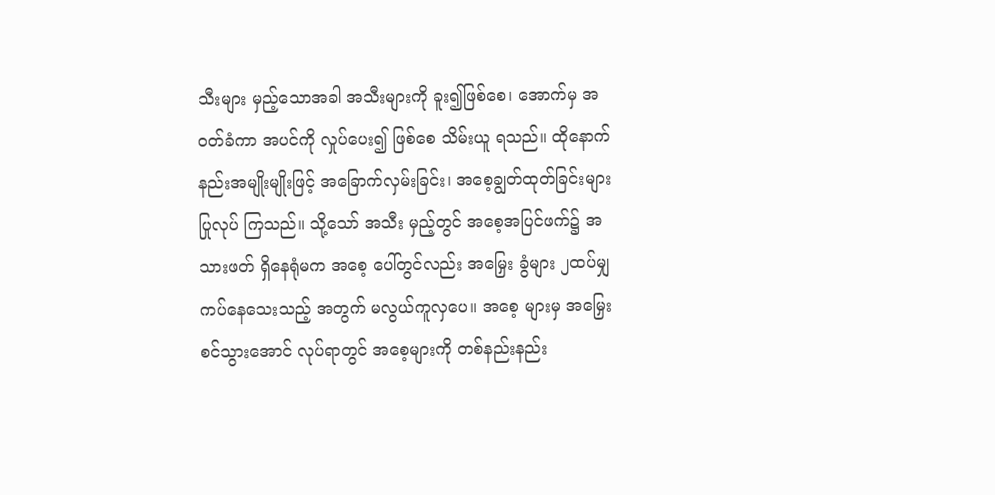သီးများ မှည့်သောအခါ အသီးများကို ခူး၍ဖြစ်စေ၊ အောက်မှ အဝတ်ခံကာ အပင်ကို လှုပ်ပေး၍ ဖြစ်စေ သိမ်းယူ ရသည်။ ထိုနောက် နည်းအမျိုးမျိုးဖြင့် အခြောက်လှမ်းခြင်း၊ အစေ့ချွတ်ထုတ်ခြင်းများ ပြုလုပ် ကြသည်။ သို့သော် အသီး မှည့်တွင် အစေ့အပြင်ဖက်၌ အသားဖတ် ရှိနေရုံမက အစေ့ ပေါ်တွင်လည်း အမြှေး ခွံများ ၂ထပ်မျှ ကပ်နေသေးသည့် အတွက် မလွယ်ကူလှပေ။ အစေ့ များမှ အမြှေး စင်သွားအောင် လုပ်ရာတွင် အစေ့များကို တစ်နည်းနည်း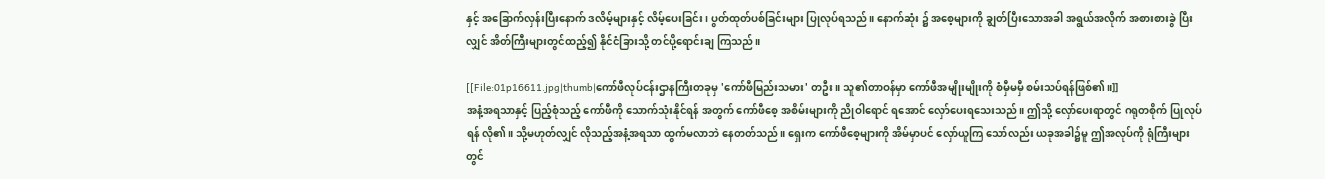နှင့် အခြောက်လှန်းပြီးနောက် ဒလိမ့်များနှင့် လိမ့်ပေးခြင်း၊ ပွတ်ထုတ်ပစ်ခြင်းများ ပြုလုပ်ရသည်။ နောက်ဆုံး ၌ အစေ့များကို ချွတ်ပြီးသောအခါ အရွယ်အလိုက် အစားစားခွဲ ပြီးလျှင် အိတ်ကြီးများတွင်ထည့်၍ နိုင်ငံခြားသို့ တင်ပို့ရောင်းချ ကြသည်။

[[File:01p16611.jpg|thumb|ကော်ဖီလုပ်ငန်းဌာနကြီးတခုမှ 'ကော်ဖီမြည်းသမား' တဦး။ သူ၏တာဝန်မှာ ကော်ဖီအမျိုးမျိုးကို စံမှီမမှီ စမ်းသပ်ရန်ဖြစ်၏။]]
အနံ့အရသာနှင့် ပြည့်စုံသည့် ကော်ဖီကို သောက်သုံးနိုင်ရန် အတွက် ကော်ဖီစေ့ အစိမ်းများကို ညိုဝါရောင် ရအောင် လှော်ပေးရသေးသည်။ ဤသို့ လှော်ပေးရာတွင် ဂရုတစိုက် ပြုလုပ် ရန် လို၏။ သို့မဟုတ်လျှင် လိုသည့်အနံ့အရသာ ထွက်မလာဘဲ နေတတ်သည်။ ရှေးက ကော်ဖီစေ့များကို အိမ်မှာပင် လှော်ယူကြ သော်လည်း ယခုအခါ၌မူ ဤအလုပ်ကို ရုံကြီးများတွင်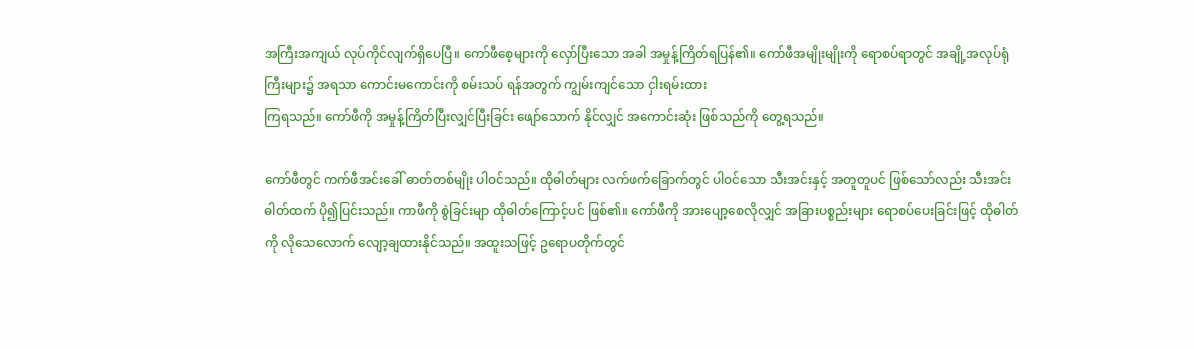အကြီးအကျယ် လုပ်ကိုင်လျက်ရှိပေပြီ။ ကော်ဖီစေ့များကို လှော်ပြီးသော အခါ အမှုန့်ကြိတ်ရပြန်၏။ ကော်ဖီအမျိုးမျိုးကို ရောစပ်ရာတွင် အချို့အလုပ်ရုံကြီးများ၌ အရသာ ကောင်းမကောင်းကို စမ်းသပ် ရန်အတွက် ကျွမ်းကျင်သော ငှါးရမ်းထား
ကြရသည်။ ကော်ဖီကို အမှုန့်ကြိတ်ပြီးလျှင်ပြီးခြင်း ဖျော်သောက် နိုင်လျှင် အကောင်းဆုံး ဖြစ်သည်ကို တွေ့ရသည်။

ကော်ဖီတွင် ကက်ဖီအင်းခေါ် ဓာတ်တစ်မျိုး ပါဝင်သည်။ ထိုဓါတ်များ လက်ဖက်ခြောက်တွင် ပါဝင်သော သီးအင်းနှင့် အတူတူပင် ဖြစ်သော်လည်း သီးအင်းဓါတ်ထက် ပို၍ပြင်းသည်။ ကာဖီကို စွဲခြင်းမျာ ထိုဓါတ်ကြောင့်ပင် ဖြစ်၏။ ကော်ဖီကို အားပျော့စေလိုလျှင် အခြားပစ္စည်းများ ရောစပ်ပေးခြင်းဖြင့် ထိုဓါတ်ကို လိုသေလောက် လျော့ချထားနိုင်သည်။ အထူးသဖြင့် ဥရောပတိုက်တွင်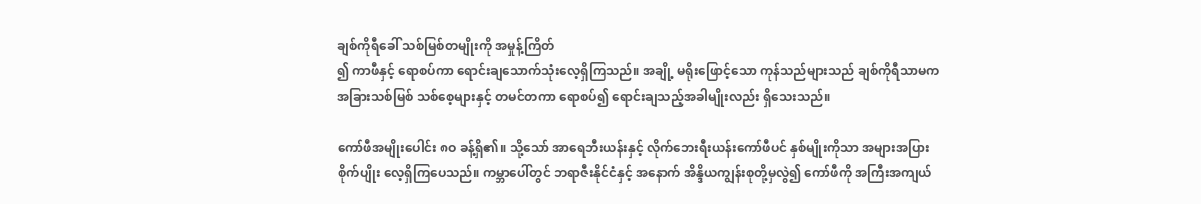ချစ်ကိုရီခေါ် သစ်မြစ်တမျိုးကို အမှုန့်ကြိတ်
၍ ကာဖီနှင့် ရောစပ်ကာ ရောင်းချသောက်သုံးလေ့ရှိကြသည်။ အချို့ မရိုးဖြောင့်သော ကုန်သည်များသည် ချစ်ကိုရီသာမက အခြားသစ်မြစ် သစ်စေ့များနှင့် တမင်တကာ ရောစပ်၍ ရောင်းချသည့်အခါမျိုးလည်း ရှိသေးသည်။

ကော်ဖီအမျိုးပေါင်း ၈ဝ ခန့်ရှိ၏။ သို့သော် အာရေဘီးယန်းနှင့် လိုက်ဘေးရီးယန်းကော်ဖီပင် နှစ်မျိုးကိုသာ အများအပြား စိုက်ပျိုး လေ့ရှိကြပေသည်။ ကမ္ဘာပေါ်တွင် ဘရာဇီးနိုင်ငံနှင့် အနောက် အိန္ဒိယကျွန်းစုတို့မှလွဲ၍ ကော်ဖီကို အကြီးအကျယ်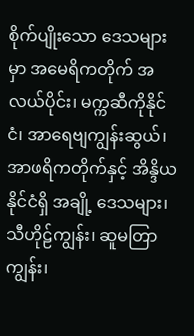စိုက်ပျိုးသော ဒေသများမှာ အမေရိကတိုက် အလယ်ပိုင်း၊ မက္ကဆီကိုနိုင်ငံ၊ အာရေဗျကျွန်းဆွယ်၊ အာဖရိကတိုက်နှင့် အိန္ဒိယနိုင်ငံရှိ အချို့ ဒေသများ၊ သီဟိုဠ်ကျွန်း၊ ဆူမတြာကျွန်း၊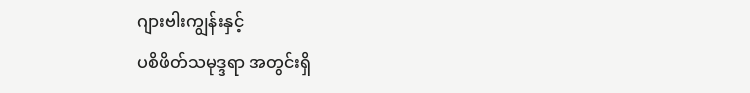ဂျားဗါးကျွန်းနှင့်
ပစိဖိတ်သမုဒ္ဒရာ အတွင်းရှိ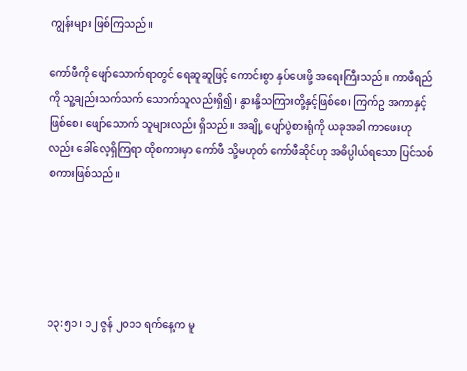ကျွန်းများ ဖြစ်ကြသည်။

ကော်ဖီကို ဖျော်သောက်ရာတွင် ရေဆူဆူဖြင့် ကောင်းစွာ နှပ်ပေးဖို့ အရေးကြီးသည်။ ကာဖီရည်ကို သူ့ချည်းသက်သက် သောက်သူလည်းရှိ၍၊ နွားနို့သကြားတို့နှင့်ဖြစ်စေ၊ ကြက်ဥ အကာနှင့်ဖြစ်စေ၊ ဖျော်သောက် သူများလည်း ရှိသည်။ အချို့ ပျော်ပွဲစားရုံကို ယခုအခါ ကာဖေးဟုလည်း ခေါ်လေ့ရှိကြရာ ထိုစကားမှာ ကော်ဖီ သို့မဟုတ် ကော်ဖီဆိုင်ဟု အဓိပ္ပါယ်ရသော ပြင်သစ်စကားဖြစ်သည်။





၁၃:၅၁၊ ၁၂ ဇွန် ၂၀၁၁ ရက်နေ့က မူ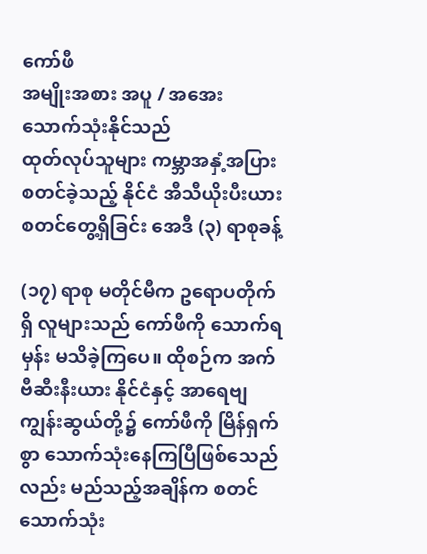ကော်ဖီ
အမျိုးအစား အပူ / အအေး သောက်သုံးနိုင်သည်
ထုတ်လုပ်သူများ ကမ္ဘာအနှံ့အပြား
စတင်ခဲ့သည့် နိုင်ငံ အီသီယိုးပီးယား
စတင်တွေ့ရှိခြင်း အေဒီ (၃) ရာစုခန့်

(၁၇) ရာစု မတိုင်မီက ဥရောပတိုက်ရှိ လူများသည် ကော်ဖီကို သောက်ရမှန်း မသိခဲ့ကြပေ။ ထိုစဉ်က အက်ဗီဆီးနီးယား နိုင်ငံနှင့် အာရေဗျ ကျွန်းဆွယ်တို့၌ ကော်ဖီကို မြိန်ရှက်စွာ သောက်သုံးနေကြပြီဖြစ်သေည်လည်း မည်သည့်အချိန်က စတင် သောက်သုံး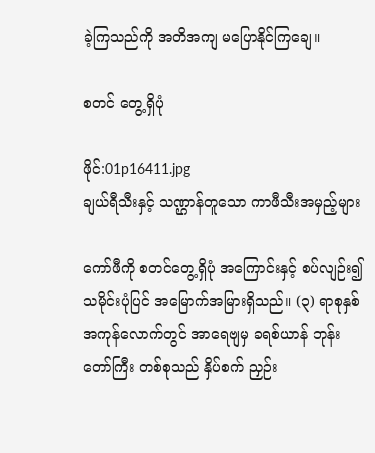ခဲ့ကြသည်ကို အတိအကျ မပြောနိုင်ကြချေ။

စတင် တွေ့ရှိပုံ

ဖိုင်:01p16411.jpg
ချယ်ရီသီးနှင့် သဏ္ဌာန်တူသော ကာဖီသီးအမှည့်များ

ကော်ဖီကို စတင်တွေ့ရှိပုံ အကြောင်းနှင့် စပ်လျဉ်း၍ သမိုင်းပုံပြင် အမြောက်အမြားရှိသည်။ (၃) ရာစုနှစ် အကုန်လောက်တွင် အာရေဗျမှ ခရစ်ယာန် ဘုန်းတော်ကြီး တစ်စုသည် နှိပ်စက် ညှဉ်း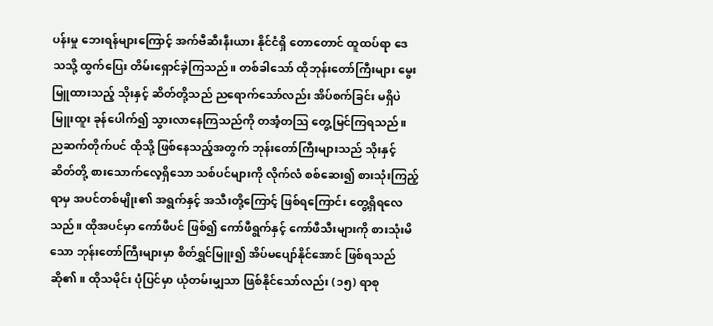ပန်းမှု ဘေးရန်များကြောင့် အက်ဗီဆီးနီးယား နိုင်ငံရှိ တောတောင် ထူထပ်ရာ ဒေသသို့ ထွက်ပြေး တိမ်းရှောင်ခဲ့ကြသည်။ တစ်ခါသော် ထိုဘုန်းတော်ကြီးများ မွေးမြူထားသည့် သိုးနှင့် ဆိတ်တို့သည် ညရောက်သော်လည်း အိပ်စက်ခြင်း မရှိပဲ မြူးထူး ခုန်ပေါက်၍ သွားလာနေကြသည်ကို တအံ့တဩ တွေ့မြင်ကြရသည်။ ညဆက်တိုက်ပင် ထိုသို့ ဖြစ်နေသည့်အတွက် ဘုန်းတော်ကြီးများသည် သိုးနှင့် ဆိတ်တို့ စားသောက်လေ့ရှိသော သစ်ပင်များကို လိုက်လံ စစ်ဆေး၍ စားသုံးကြည့်ရာမှ အပင်တစ်မျိုး၏ အရွက်နှင့် အသီးတို့ကြောင့် ဖြစ်ရကြောင်း တွေ့ရှိရလေသည်။ ထိုအပင်မှာ ကော်ဖီပင် ဖြစ်၍ ကော်ဖီရွက်နှင့် ကော်ဖီသီးများကို စားသုံးမိသော ဘုန်းတော်ကြီးများမှာ စိတ်ရွှင်မြူး၍ အိပ်မပျော်နိုင်အောင် ဖြစ်ရသည်ဆို၏။ ထိုသမိုင်း ပုံပြင်မှာ ယုံတမ်းမျှသာ ဖြစ်နိုင်သော်လည်း (၁၅) ရာစု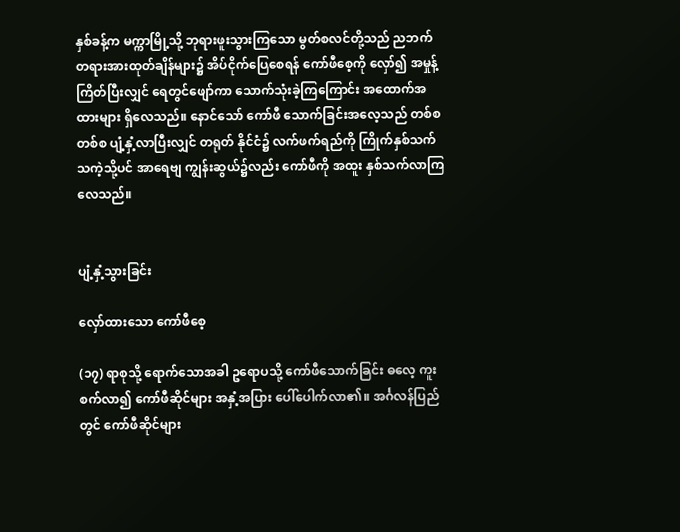နှစ်ခန့်က မက္ကာမြို့သို့ ဘုရားဖူးသွားကြသော မွတ်စလင်တို့သည် ညဘက် တရားအားထုတ်ချိန်များ၌ အိပ်ငိုက်ပြေစေရန် ကော်ဖီစေ့ကို လှော်၍ အမှုန့်ကြိတ်ပြီးလျှင် ရေတွင်ဖျော်ကာ သောက်သုံးခဲ့ကြကြောင်း အထောက်အထားများ ရှိလေသည်။ နောင်သော် ကော်ဖီ သောက်ခြင်းအလေ့သည် တစ်စတစ်စ ပျံ့နှံ့လာပြီးလျှင် တရုတ် နိုင်ငံ၌ လက်ဖက်ရည်ကို ကြိုက်နှစ်သက်သကဲ့သို့ပင် အာရေဗျ ကျွန်းဆွယ်၌လည်း ကော်ဖီကို အထူး နှစ်သက်လာကြလေသည်။


ပျံ့နှံ့သွားခြင်း

လှော်ထားသော ကော်ဖီစေ့

(၁၇) ရာစုသို့ ရောက်သောအခါ ဥရောပသို့ ကော်ဖီသောက်ခြင်း ဓလေ့ ကူးစက်လာ၍ ကော်ဖီဆိုင်များ အနှံ့အပြား ပေါ်ပေါက်လာ၏။ အင်္ဂလန်ပြည်တွင် ကော်ဖီဆိုင်များ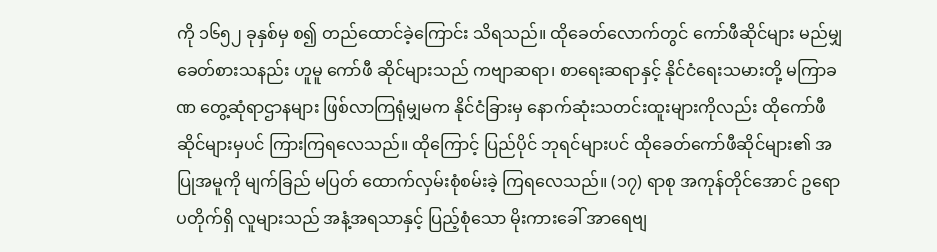ကို ၁၆၅၂ ခုနှစ်မှ စ၍ တည်ထောင်ခဲ့ကြောင်း သိရသည်။ ထိုခေတ်လောက်တွင် ကော်ဖီဆိုင်များ မည်မျှ ခေတ်စားသနည်း ဟူမူ ကော်ဖီ ဆိုင်များသည် ကဗျာဆရာ၊ စာရေးဆရာနှင့် နိုင်ငံရေးသမားတို့ မကြာခဏ တွေ့ဆုံရာဌာနများ ဖြစ်လာကြရုံမျှမက နိုင်ငံခြားမှ နောက်ဆုံးသတင်းထူးများကိုလည်း ထိုကော်ဖီဆိုင်များမှပင် ကြားကြရလေသည်။ ထိုကြောင့် ပြည်ပိုင် ဘုရင်များပင် ထိုခေတ်ကော်ဖီဆိုင်များ၏ အပြုအမူကို မျက်ခြည် မပြတ် ထောက်လှမ်းစုံစမ်းခဲ့ ကြရလေသည်။ (၁၇) ရာစု အကုန်တိုင်အောင် ဥရောပတိုက်ရှိ လူများသည် အနံ့အရသာနှင့် ပြည့်စုံသော မိုးကားခေါ် အာရေဗျ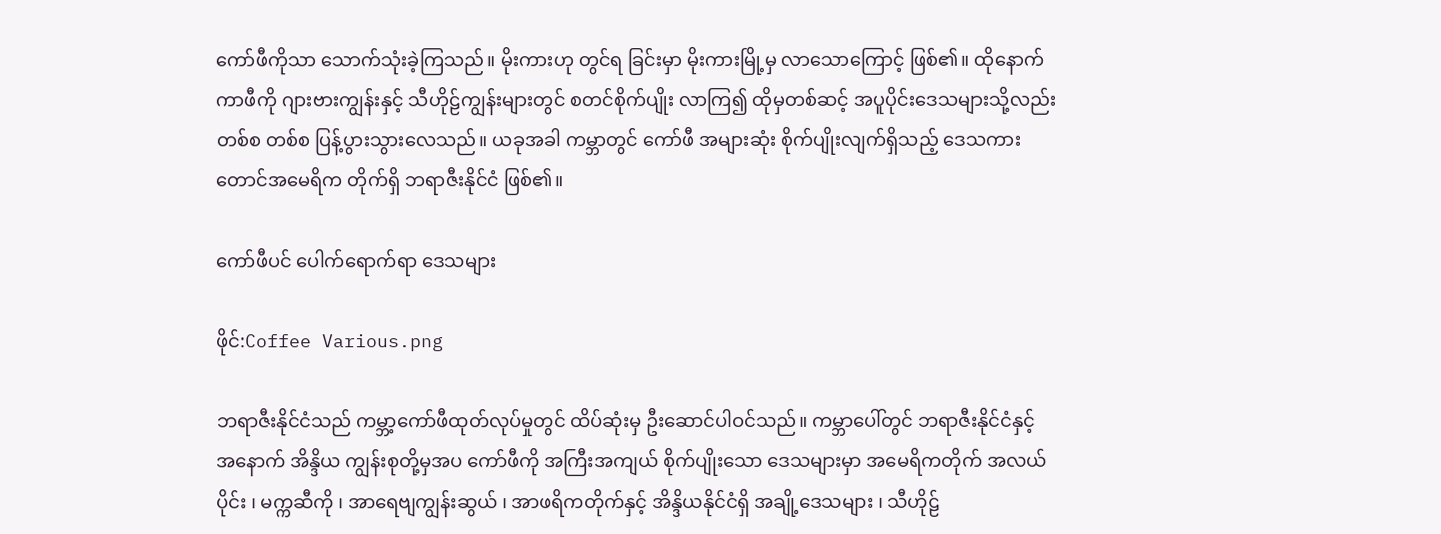ကော်ဖီကိုသာ သောက်သုံးခဲ့ကြသည်။ မိုးကားဟု တွင်ရ ခြင်းမှာ မိုးကားမြို့မှ လာသောကြောင့် ဖြစ်၏။ ထိုနောက် ကာဖီကို ဂျားဗားကျွန်းနှင့် သီဟိုဠ်ကျွန်းများတွင် စတင်စိုက်ပျိုး လာကြ၍ ထိုမှတစ်ဆင့် အပူပိုင်းဒေသများသို့လည်း တစ်စ တစ်စ ပြန့်ပွားသွားလေသည်။ ယခုအခါ ကမ္ဘာတွင် ကော်ဖီ အများဆုံး စိုက်ပျိုးလျက်ရှိသည့် ဒေသကား တောင်အမေရိက တိုက်ရှိ ဘရာဇီးနိုင်ငံ ဖြစ်၏။

ကော်ဖီပင် ပေါက်ရောက်ရာ ဒေသများ

ဖိုင်:Coffee Various.png

ဘရာဇီးနိုင်ငံသည် ကမ္ဘာ့ကော်ဖီထုတ်လုပ်မှုတွင် ထိပ်ဆုံးမှ ဦးဆောင်ပါဝင်သည်။ ကမ္ဘာပေါ်တွင် ဘရာဇီးနိုင်ငံနှင့် အနောက် အိန္ဒိယ ကျွန်းစုတို့မှအပ ကော်ဖီကို အကြီးအကျယ် စိုက်ပျိုးသော ဒေသများမှာ အမေရိကတိုက် အလယ်ပိုင်း ၊ မက္ကဆီကို ၊ အာရေဗျကျွန်းဆွယ် ၊ အာဖရိကတိုက်နှင့် အိန္ဒိယနိုင်ငံရှိ အချို့ဒေသများ ၊ သီဟိုဠ်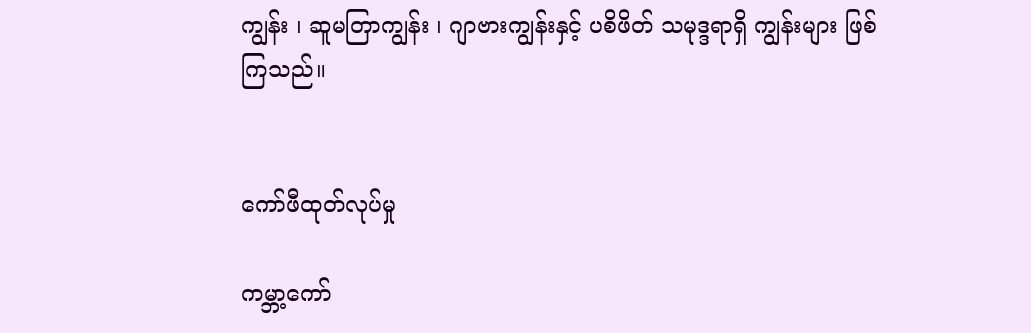ကျွန်း ၊ ဆူမတြာကျွန်း ၊ ဂျာဗားကျွန်းနှင့် ပစိဖိတ် သမုဒ္ဒရာရှိ ကျွန်းများ ဖြစ်ကြသည်။


ကော်ဖီထုတ်လုပ်မှု

ကမ္ဘာ့ကော်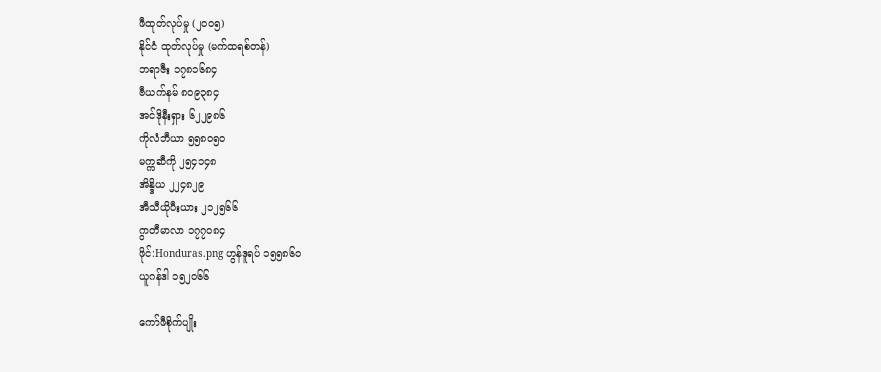ဖီထုတ်လုပ်မှု (၂၀၀၅)
နိုင်ငံ ထုတ်လုပ်မှု (မက်ထရစ်တန်)
ဘရာဇီး ၁၇၈၁၆၈၄
ဗီယက်နမ် ၈၀၉၃၈၄
အင်ဒိုနီးရှား ၆၂၂၉၈၆
ကိုလံဘီယာ ၅၅၈၀၅၀
မက္ကဆီကို ၂၅၄၁၄၈
အိန္ဒိယ ၂၂၄၈၂၉
အီသီယိုပီးယား ၂၁၂၅၆၆
ဂွာတီမာလာ ၁၇၇၀၈၄
ဖိုင်:Honduras.png ဟွန်ဒူရပ် ၁၅၅၈၆၀
ယူဂန်ဒါ ၁၅၂၀၆၆

ကော်ဖီစိုက်ပျိုး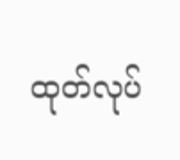ထုတ်လုပ်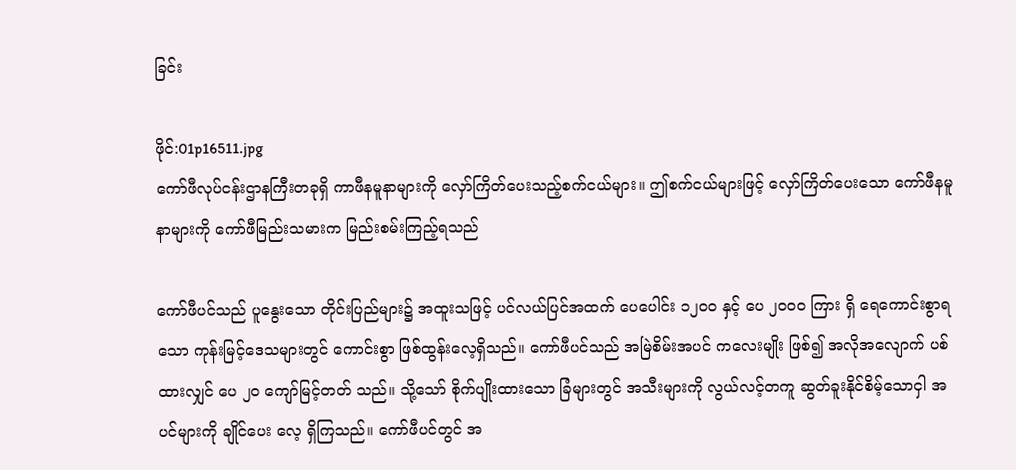ခြင်း

ဖိုင်:01p16511.jpg
ကော်ဖီလုပ်ငန်းဌာနကြီးတခုရှိ ကာဖီနမူနာများကို လှော်ကြိတ်ပေးသည့်စက်ငယ်များ။ ဤစက်ငယ်များဖြင့် လှော်ကြိတ်ပေးသော ကော်ဖီနမူနာများကို ကော်ဖီမြည်းသမားက မြည်းစမ်းကြည့်ရသည်

ကော်ဖီပင်သည် ပူနွေးသော တိုင်းပြည်များ၌ အထူးသဖြင့် ပင်လယ်ပြင်အထက် ပေပေါင်း ၁၂ဝဝ နှင့် ပေ ၂ဝဝဝ ကြား ရှိ ရေကောင်းစွာရသော ကုန်းမြင့်ဒေသများတွင် ကောင်းစွာ ဖြစ်ထွန်းလေ့ရှိသည်။ ကော်ဖီပင်သည် အမြဲစိမ်းအပင် ကလေးမျိုး ဖြစ်၍ အလိုအလျောက် ပစ်ထားလျှင် ပေ ၂ဝ ကျော်မြင့်တတ် သည်။ သို့သော် စိုက်ပျိုးထားသော ခြံများတွင် အသီးများကို လွယ်လင့်တကူ ဆွတ်ခူးနိုင်စိမ့်သောငှါ အပင်များကို ချိုင်ပေး လေ့ ရှိကြသည်။ ကော်ဖီပင်တွင် အ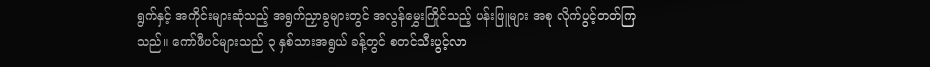ရွက်နှင့် အကိုင်းများဆုံသည့် အရွက်ညှာခွများတွင် အလွန်မွှေးကြိုင်သည့် ပန်းဖြူများ အစု လိုက်ပွင့်တတ်ကြသည်။ ကော်ဖီပင်များသည် ၃ နှစ်သားအရွယ် ခန့်တွင် စတင်သီးပွင့်လာ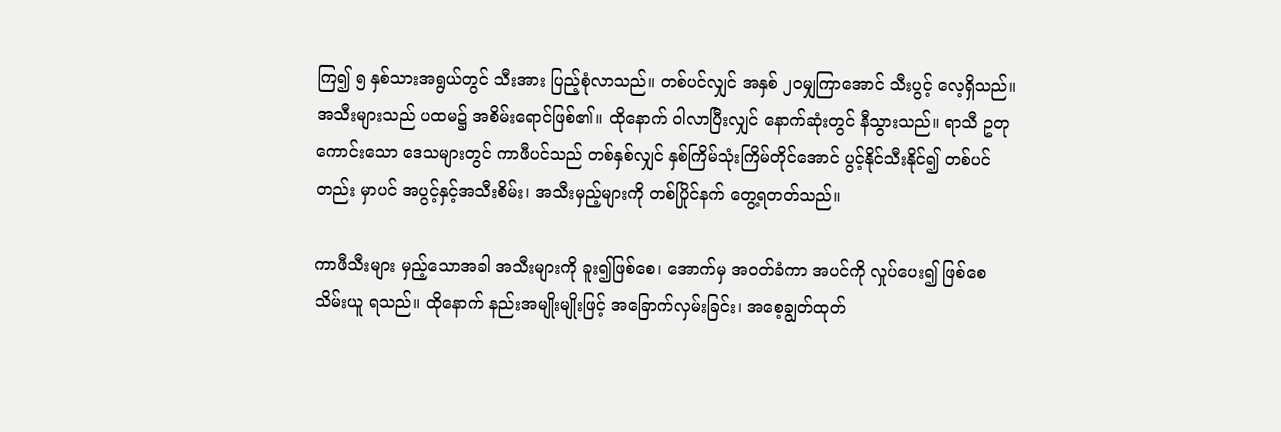ကြ၍ ၅ နှစ်သားအရွယ်တွင် သီးအား ပြည့်စုံလာသည်။ တစ်ပင်လျှင် အနှစ် ၂ဝမျှကြာအောင် သီးပွင့် လေ့ရှိသည်။ အသီးများသည် ပထမ၌ အစိမ်းရောင်ဖြစ်၏။ ထိုနောက် ဝါလာပြီးလျှင် နောက်ဆုံးတွင် နီသွားသည်။ ရာသီ ဥတုကောင်းသော ဒေသများတွင် ကာဖီပင်သည် တစ်နှစ်လျှင် နှစ်ကြိမ်သုံးကြိမ်တိုင်အောင် ပွင့်နိုင်သီးနိုင်၍ တစ်ပင်တည်း မှာပင် အပွင့်နှင့်အသီးစိမ်း၊ အသီးမှည့်များကို တစ်ပြိုင်နက် တွေ့ရတတ်သည်။

ကာဖီသီးများ မှည့်သောအခါ အသီးများကို ခူး၍ဖြစ်စေ၊ အောက်မှ အဝတ်ခံကာ အပင်ကို လှုပ်ပေး၍ ဖြစ်စေ သိမ်းယူ ရသည်။ ထိုနောက် နည်းအမျိုးမျိုးဖြင့် အခြောက်လှမ်းခြင်း၊ အစေ့ချွတ်ထုတ်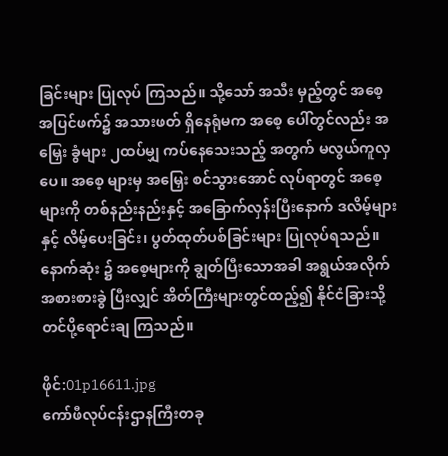ခြင်းများ ပြုလုပ် ကြသည်။ သို့သော် အသီး မှည့်တွင် အစေ့အပြင်ဖက်၌ အသားဖတ် ရှိနေရုံမက အစေ့ ပေါ်တွင်လည်း အမြှေး ခွံများ ၂ထပ်မျှ ကပ်နေသေးသည့် အတွက် မလွယ်ကူလှပေ။ အစေ့ များမှ အမြှေး စင်သွားအောင် လုပ်ရာတွင် အစေ့များကို တစ်နည်းနည်းနှင့် အခြောက်လှန်းပြီးနောက် ဒလိမ့်များနှင့် လိမ့်ပေးခြင်း၊ ပွတ်ထုတ်ပစ်ခြင်းများ ပြုလုပ်ရသည်။ နောက်ဆုံး ၌ အစေ့များကို ချွတ်ပြီးသောအခါ အရွယ်အလိုက် အစားစားခွဲ ပြီးလျှင် အိတ်ကြီးများတွင်ထည့်၍ နိုင်ငံခြားသို့ တင်ပို့ရောင်းချ ကြသည်။

ဖိုင်:01p16611.jpg
ကော်ဖီလုပ်ငန်းဌာနကြီးတခု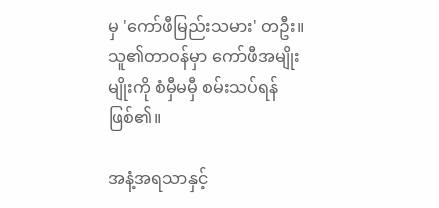မှ 'ကော်ဖီမြည်းသမား' တဦး။ သူ၏တာဝန်မှာ ကော်ဖီအမျိုးမျိုးကို စံမှီမမှီ စမ်းသပ်ရန်ဖြစ်၏။

အနံ့အရသာနှင့်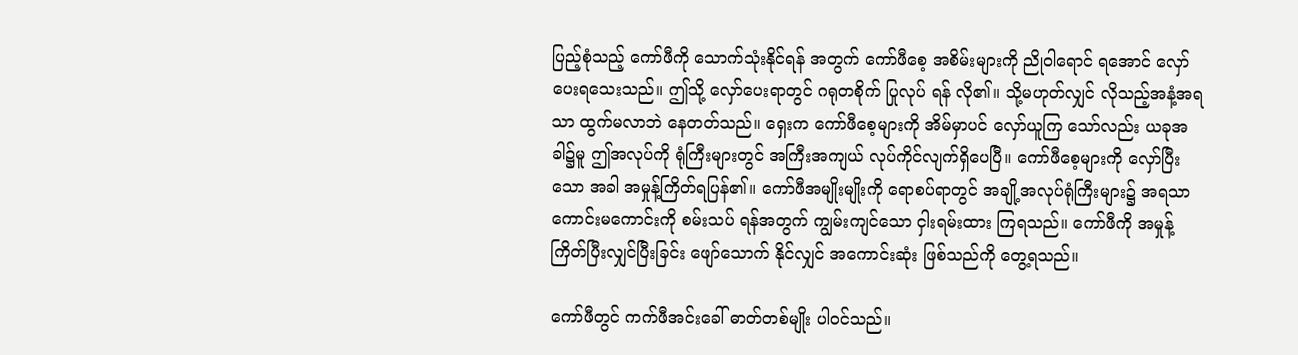ပြည့်စုံသည့် ကော်ဖီကို သောက်သုံးနိုင်ရန် အတွက် ကော်ဖီစေ့ အစိမ်းများကို ညိုဝါရောင် ရအောင် လှော်ပေးရသေးသည်။ ဤသို့ လှော်ပေးရာတွင် ဂရုတစိုက် ပြုလုပ် ရန် လို၏။ သို့မဟုတ်လျှင် လိုသည့်အနံ့အရသာ ထွက်မလာဘဲ နေတတ်သည်။ ရှေးက ကော်ဖီစေ့များကို အိမ်မှာပင် လှော်ယူကြ သော်လည်း ယခုအခါ၌မူ ဤအလုပ်ကို ရုံကြီးများတွင် အကြီးအကျယ် လုပ်ကိုင်လျက်ရှိပေပြီ။ ကော်ဖီစေ့များကို လှော်ပြီးသော အခါ အမှုန့်ကြိတ်ရပြန်၏။ ကော်ဖီအမျိုးမျိုးကို ရောစပ်ရာတွင် အချို့အလုပ်ရုံကြီးများ၌ အရသာ ကောင်းမကောင်းကို စမ်းသပ် ရန်အတွက် ကျွမ်းကျင်သော ငှါးရမ်းထား ကြရသည်။ ကော်ဖီကို အမှုန့်ကြိတ်ပြီးလျှင်ပြီးခြင်း ဖျော်သောက် နိုင်လျှင် အကောင်းဆုံး ဖြစ်သည်ကို တွေ့ရသည်။

ကော်ဖီတွင် ကက်ဖီအင်းခေါ် ဓာတ်တစ်မျိုး ပါဝင်သည်။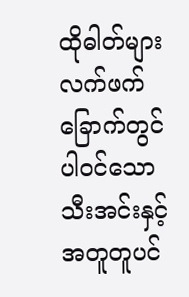ထိုဓါတ်များ လက်ဖက်ခြောက်တွင် ပါဝင်သော သီးအင်းနှင့် အတူတူပင်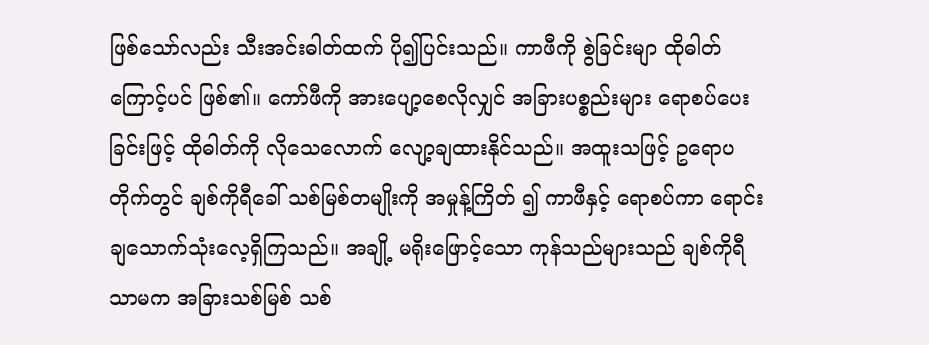ဖြစ်သော်လည်း သီးအင်းဓါတ်ထက် ပို၍ပြင်းသည်။ ကာဖီကို စွဲခြင်းမျာ ထိုဓါတ်ကြောင့်ပင် ဖြစ်၏။ ကော်ဖီကို အားပျော့စေလိုလျှင် အခြားပစ္စည်းများ ရောစပ်ပေးခြင်းဖြင့် ထိုဓါတ်ကို လိုသေလောက် လျော့ချထားနိုင်သည်။ အထူးသဖြင့် ဥရောပတိုက်တွင် ချစ်ကိုရီခေါ် သစ်မြစ်တမျိုးကို အမှုန့်ကြိတ် ၍ ကာဖီနှင့် ရောစပ်ကာ ရောင်းချသောက်သုံးလေ့ရှိကြသည်။ အချို့ မရိုးဖြောင့်သော ကုန်သည်များသည် ချစ်ကိုရီသာမက အခြားသစ်မြစ် သစ်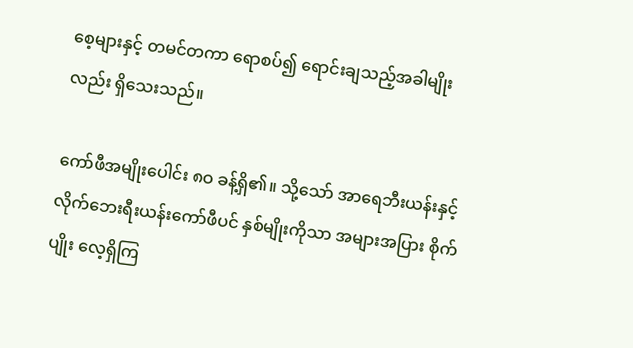စေ့များနှင့် တမင်တကာ ရောစပ်၍ ရောင်းချသည့်အခါမျိုးလည်း ရှိသေးသည်။

ကော်ဖီအမျိုးပေါင်း ၈ဝ ခန့်ရှိ၏။ သို့သော် အာရေဘီးယန်းနှင့် လိုက်ဘေးရီးယန်းကော်ဖီပင် နှစ်မျိုးကိုသာ အများအပြား စိုက်ပျိုး လေ့ရှိကြ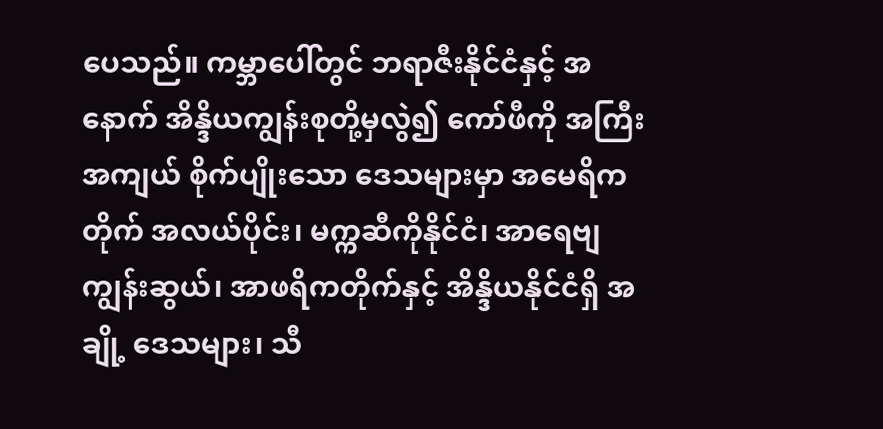ပေသည်။ ကမ္ဘာပေါ်တွင် ဘရာဇီးနိုင်ငံနှင့် အနောက် အိန္ဒိယကျွန်းစုတို့မှလွဲ၍ ကော်ဖီကို အကြီးအကျယ် စိုက်ပျိုးသော ဒေသများမှာ အမေရိကတိုက် အလယ်ပိုင်း၊ မက္ကဆီကိုနိုင်ငံ၊ အာရေဗျကျွန်းဆွယ်၊ အာဖရိကတိုက်နှင့် အိန္ဒိယနိုင်ငံရှိ အချို့ ဒေသများ၊ သီ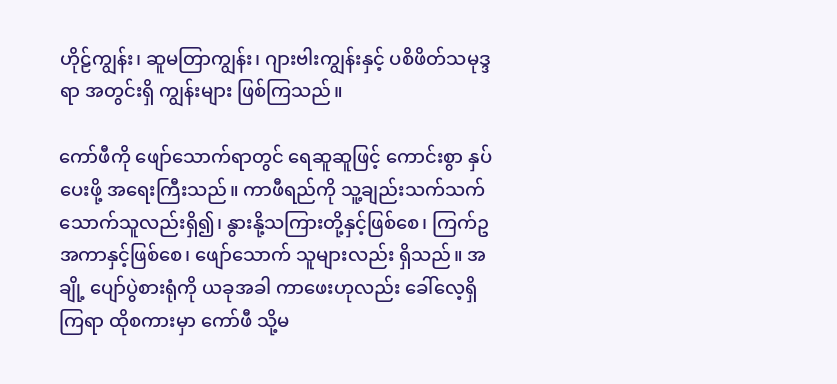ဟိုဠ်ကျွန်း၊ ဆူမတြာကျွန်း၊ ဂျားဗါးကျွန်းနှင့် ပစိဖိတ်သမုဒ္ဒရာ အတွင်းရှိ ကျွန်းများ ဖြစ်ကြသည်။

ကော်ဖီကို ဖျော်သောက်ရာတွင် ရေဆူဆူဖြင့် ကောင်းစွာ နှပ်ပေးဖို့ အရေးကြီးသည်။ ကာဖီရည်ကို သူ့ချည်းသက်သက် သောက်သူလည်းရှိ၍၊ နွားနို့သကြားတို့နှင့်ဖြစ်စေ၊ ကြက်ဥ အကာနှင့်ဖြစ်စေ၊ ဖျော်သောက် သူများလည်း ရှိသည်။ အချို့ ပျော်ပွဲစားရုံကို ယခုအခါ ကာဖေးဟုလည်း ခေါ်လေ့ရှိကြရာ ထိုစကားမှာ ကော်ဖီ သို့မ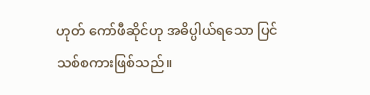ဟုတ် ကော်ဖီဆိုင်ဟု အဓိပ္ပါယ်ရသော ပြင်သစ်စကားဖြစ်သည်။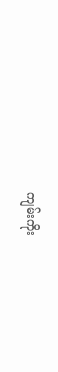ကျမ်းကိုး